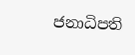ජනාධිපති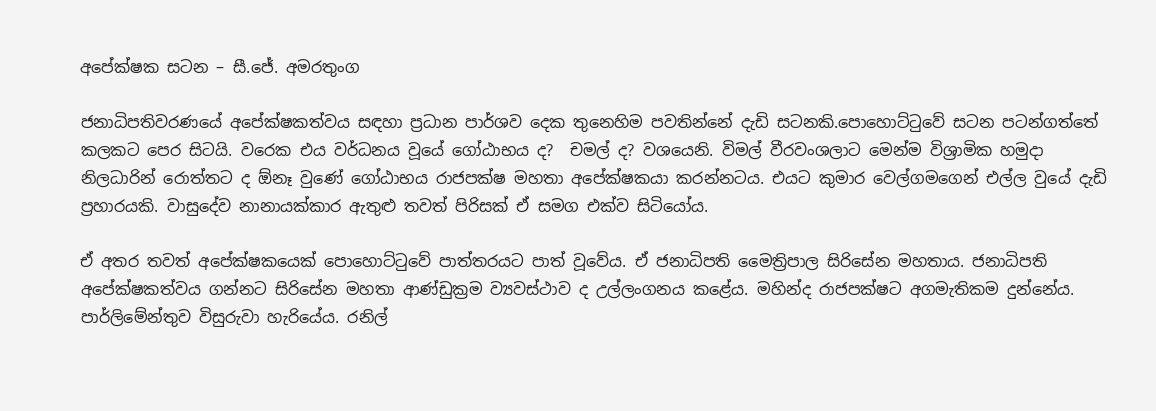අපේක්ෂක සටන – සී.ජේ. අමරතුංග

ජනාධිපතිවරණයේ අපේක්ෂකත්වය සඳහා ප්‍රධාන පාර්ශව දෙක තුනෙහිම පවතින්නේ දැඩි සටනකි.පොහොට්ටුවේ සටන පටන්ගත්තේ කලකට පෙර සිටයි. වරෙක එය වර්ධනය වූයේ ගෝඨාභය ද?  චමල් ද? වශයෙනි. විමල් වීරවංශලාට මෙන්ම විශ්‍රාමික හමුදා නිලධාරින් රොත්තට ද ඕනෑ වුණේ ගෝඨාභය රාජපක්ෂ මහතා අපේක්ෂකයා කරන්නටය. එයට කුමාර වෙල්ගමගෙන් එල්ල වුයේ දැඩි ප්‍රහාරයකි. වාසුදේව නානායක්කාර ඇතුළු තවත් පිරිසක් ඒ සමග එක්ව සිටියෝය.

ඒ අතර තවත් අපේක්ෂකයෙක් පොහොට්ටුවේ පාත්තරයට පාත් වූවේය. ඒ ජනාධිපති මෛත්‍රිපාල සිරිසේන මහතාය. ජනාධිපති අපේක්ෂකත්වය ගන්නට සිරිසේන මහතා ආණ්ඩුක්‍රම ව්‍යවස්ථාව ද උල්ලංගනය කළේය. මහින්ද රාජපක්ෂට අගමැතිකම දුන්නේය. පාර්ලිමේන්තුව විසුරුවා හැරියේය. රනිල්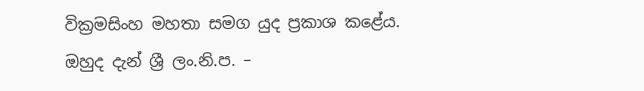වික්‍රමසිංහ මහතා සමග යුද ප්‍රකාශ කළේය. ඔහුද දැන් ශ්‍රී ලං.නි.ප. –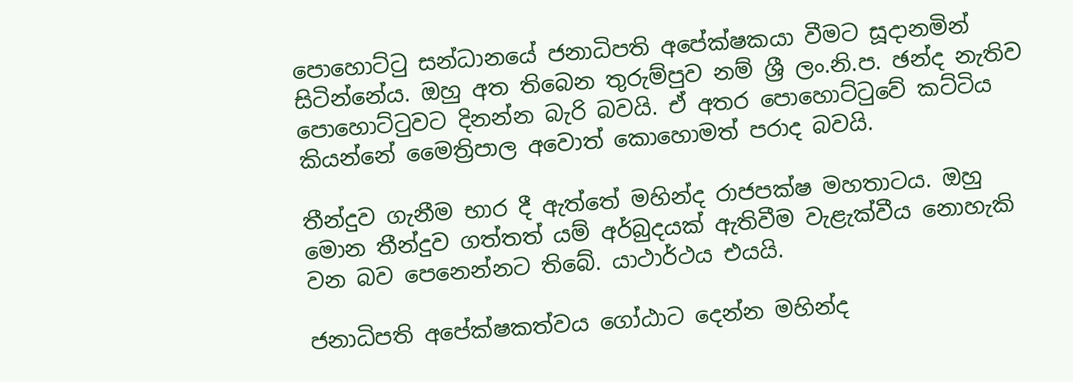පොහොට්ටු සන්ධානයේ ජනාධිපති අපේක්ෂකයා වීමට සූදානමින් සිටින්නේය. ඔහු අත තිබෙන තුරුම්පුව නම් ශ්‍රී ලං.නි.ප. ඡන්ද නැතිව පොහොට්ටුවට දිනන්න බැරි බවයි. ඒ අතර පොහොට්ටුවේ කට්ටිය කියන්නේ මෛත්‍රිපාල අවොත් කොහොමත් පරාද බවයි.

තීන්දුව ගැනීම භාර දී ඇත්තේ මහින්ද රාජපක්ෂ මහතාටය. ඔහු මොන තීන්දුව ගත්තත් යම් අර්බුදයක් ඇතිවීම වැළැක්වීය නොහැකි වන බව පෙනෙන්නට තිබේ. යාථාර්ථය එයයි.

ජනාධිපති අපේක්ෂකත්වය ගෝඨාට දෙන්න මහින්ද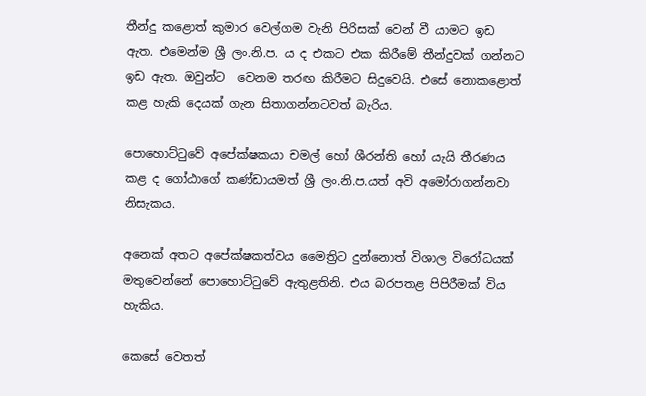තීන්දු කළොත් කුමාර වෙල්ගම වැනි පිරිසක් වෙන් වී යාමට ඉඩ ඇත. එමෙන්ම ශ්‍රී ලං.නි.ප. ය ද එකට එක කිරීමේ තීන්දුවක් ගන්නට ඉඩ ඇත. ඔවුන්ට  වෙනම තරඟ කිරීමට සිදුවෙයි. එසේ නොකළොත් කළ හැකි දෙයක් ගැන සිතාගන්නටවත් බැරිය.

පොහොට්ටුවේ අපේක්ෂකයා චමල් හෝ ශීරන්ති හෝ යැයි තීරණය කළ ද ගෝඨාගේ කණ්ඩායමත් ශ්‍රී ලං.නි.ප.යත් අවි අමෝරාගන්නවා නිසැකය.

අනෙක් අතට අපේක්ෂකත්වය මෛත්‍රිට දුන්නොත් විශාල විරෝධයක් මතුවෙන්නේ පොහොට්ටුවේ ඇතුළතිනි. එය බරපතළ පිපිරීමක් විය හැකිය.

කෙසේ වෙතත්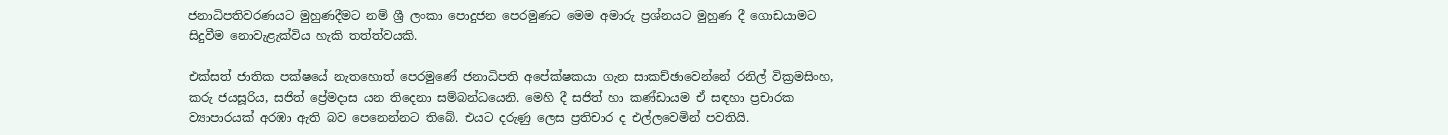ජනාධිපතිවරණයට මුහුණදීමට නම් ශ්‍රී ලංකා පොදුජන පෙරමුණට මෙම අමාරු ප්‍රශ්නයට මුහුණ දී ගොඩයාමට සිදුවීම නොවැළැක්විය හැකි තත්ත්වයකි.

එක්සත් ජාතික පක්ෂයේ නැතහොත් පෙරමුණේ ජනාධිපති අපේක්ෂකයා ගැන සාකච්ඡාවෙන්නේ රනිල් වික්‍රමසිංහ, කරු ජයසූරිය, සජිත් ප්‍රේමදාස යන තිදෙනා සම්බන්ධයෙනි. මෙහි දී සජිත් හා කණ්ඩායම ඒ සඳහා ප්‍රචාරක ව්‍යාපාරයක් අරඹා ඇති බව පෙනෙන්නට තිබේ. එයට දරුණු ලෙස ප්‍රතිචාර ද එල්ලවෙමින් පවතියි.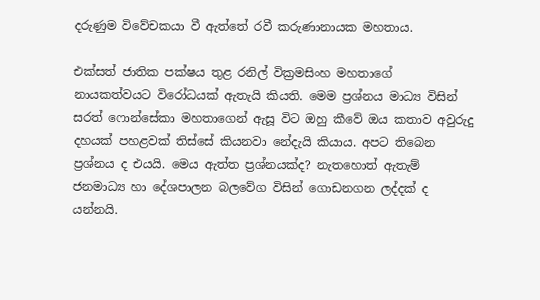දරුණුම විවේචකයා වී ඇත්තේ රවී කරුණානායක මහතාය.

එක්සත් ජාතික පක්ෂය තුළ රනිල් වික්‍රමසිංහ මහතාගේ නායකත්වයට විරෝධයක් ඇතැයි කියති. මෙම ප්‍රශ්නය මාධ්‍ය විසින් සරත් ෆොන්සේකා මහතාගෙන් ඇසූ විට ඔහු කීවේ ඔය කතාව අවුරුදු දහයක් පහළවක් තිස්සේ කියනවා නේදැයි කියාය. අපට තිබෙන ප්‍රශ්නය ද එයයි. මෙය ඇත්ත ප්‍රශ්නයක්ද? නැතහොත් ඇතැම් ජනමාධ්‍ය හා දේශපාලන බලවේග විසින් ගොඩනගන ලද්දක් ද යන්නයි.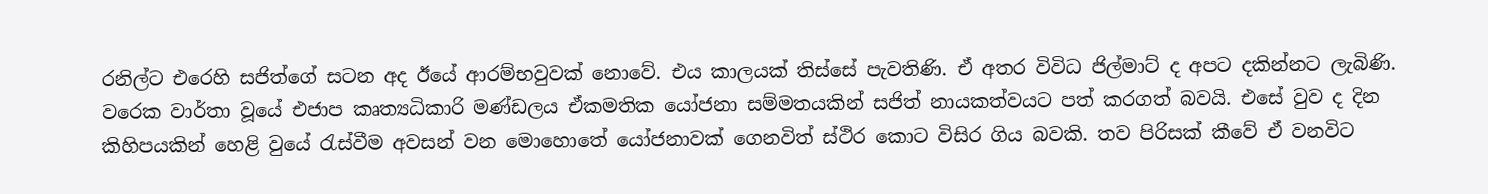රනිල්ට එරෙහි සජිත්ගේ සටන අද ඊයේ ආරම්භවුවක් නොවේ. එය කාලයක් තිස්සේ පැවතිණි. ඒ අතර විවිධ ජිල්මාට් ද අපට දකින්නට ලැබිණි. වරෙක වාර්තා වූයේ එජාප කෘත්‍යධිකාරි මණ්ඩලය ඒකමතික යෝජනා සම්මතයකින් සජිත් නායකත්වයට පත් කරගත් බවයි. එසේ වුව ද දින කිහිපයකින් හෙළි වුයේ රැස්වීම අවසන් වන මොහොතේ යෝජනාවක් ගෙනවිත් ස්ථිර කොට විසිර ගිය බවකි. තව පිරිසක් කීවේ ඒ වනවිට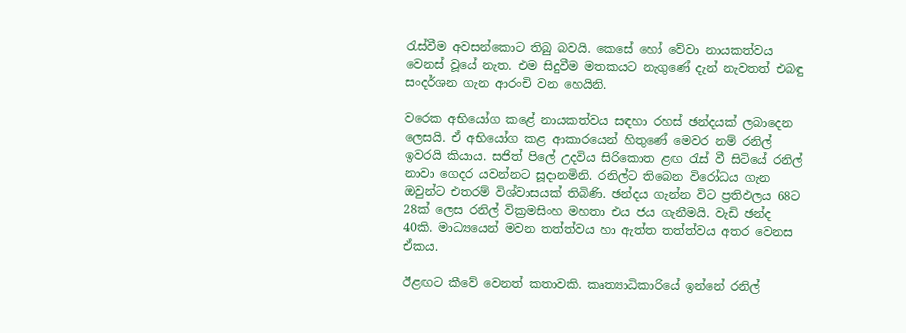රැස්වීම අවසන්කොට තිබු බවයි. කෙසේ හෝ වේවා නායකත්වය වෙනස් වූයේ නැත. එම සිදුවීම මතකයට නැගුණේ දැන් නැවතත් එබඳු සංදර්ශන ගැන ආරංචි වන හෙයිනි.

වරෙක අභියෝග කළේ නායකත්වය සඳහා රහස් ඡන්දයක් ලබාදෙන ලෙසයි. ඒ අභියෝග කළ ආකාරයෙන් හිතුණේ මෙවර නම් රනිල් ඉවරයි කියාය. සජිත් පිලේ උදවිය සිරිකොත ළඟ රැස් වී සිටියේ රනිල් නාවා ගෙදර යවන්නට සූදානමිනි. රනිල්ට තිබෙන විරෝධය ගැන ඔවුන්ට එතරම් විශ්වාසයක් තිබිණි. ඡන්දය ගැන්න විට ප්‍රතිඵලය 68ට 28ක් ලෙස රනිල් වික්‍රමසිංහ මහතා එය ජය ගැනීමයි. වැඩි ඡන්ද 40කි. මාධ්‍යයෙන් මවන තත්ත්වය හා ඇත්ත තත්ත්වය අතර වෙනස ඒකය.

ඊළඟට කීවේ වෙනත් කතාවකි. කෘත්‍යාධිකාරියේ ඉන්නේ රනිල්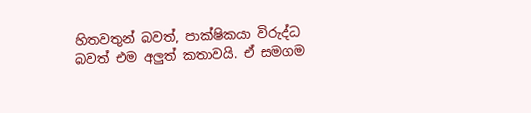හිතවතුන් බවත්, පාක්ෂිකයා විරුද්ධ බවත් එම අලුත් කතාවයි. ඒ සමගම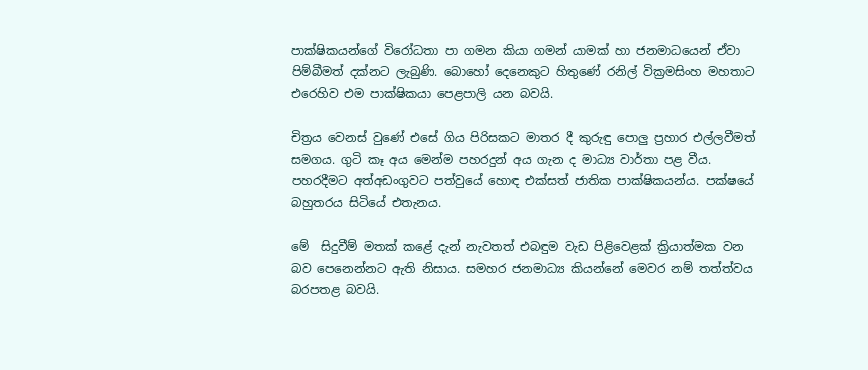පාක්ෂිකයන්ගේ විරෝධතා පා ගමන කියා ගමන් යාමක් හා ජනමාධයෙන් ඒවා පිම්බීමත් දක්නට ලැබුණි. බොහෝ දෙනෙකුට හිතුණේ රනිල් වික්‍රමසිංහ මහතාට එරෙහිව එම පාක්ෂිකයා පෙළපාලි යන බවයි.

චිත්‍රය වෙනස් වුණේ එසේ ගිය පිරිසකට මාතර දී කුරුඳු පොලු ප්‍රහාර එල්ලවීමත් සමගය. ගුටි කෑ අය මෙන්ම පහරදුන් අය ගැන ද මාධ්‍ය වාර්තා පළ වීය. පහරදීමට අත්අඩංගුවට පත්වුයේ හොඳ එක්සත් ජාතික පාක්ෂිකයන්ය. පක්ෂයේ බහුතරය සිටියේ එතැනය.

මේ  සිදුවීම් මතක් කළේ දැන් නැවතත් එබඳුම වැඩ පිළිවෙළක් ක්‍රියාත්මක වන බව පෙනෙන්නට ඇති නිසාය. සමහර ජනමාධ්‍ය කියන්නේ මෙවර නම් තත්ත්වය බරපතළ බවයි.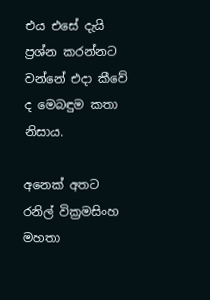එය එසේ දැයි ප්‍රශ්න කරන්නට වන්නේ එදා කීවේ ද මෙබඳුම කතා නිසාය.

අනෙක් අතට රනිල් වික්‍රමසිංහ මහතා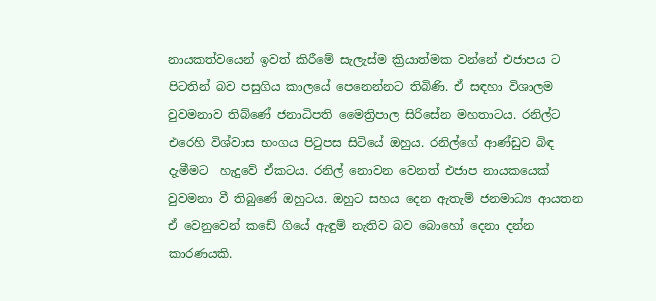නායකත්වයෙන් ඉවත් කිරීමේ සැලැස්ම ක්‍රියාත්මක වන්නේ එජාපය ට පිටතින් බව පසුගිය කාලයේ පෙනෙන්නට තිබිණි. ඒ සඳහා විශාලම වුවමනාව තිබ්ණේ ජනාධිපති මෛත්‍රිපාල සිරිසේන මහතාටය. රනිල්ට එරෙහි විශ්වාස භංගය පිටුපස සිටියේ ඔහුය. රනිල්ගේ ආණ්ඩුව බිඳ දැමීමට  හැදුවේ ඒකටය. රනිල් නොවන වෙනත් එජාප නායකයෙක් වුවමනා වී තිබුණේ ඔහුටය. ඔහුට සහය දෙන ඇතැම් ජනමාධ්‍ය ආයතන ඒ වෙනුවෙන් කඩේ ගියේ ඇඳුම් නැතිව බව බොහෝ දෙනා දන්න කාරණයකි.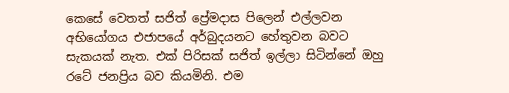කෙසේ වෙතත් සජිත් ප්‍රේමදාස පිලෙන් එල්ලවන අභියෝගය එජාපයේ අර්බුදයනට හේතුවන බවට සැකයක් නැත. එක් පිරිසක් සජිත් ඉල්ලා සිටින්නේ ඔහු රටේ ජනප්‍රිය බව කියමිනි. එම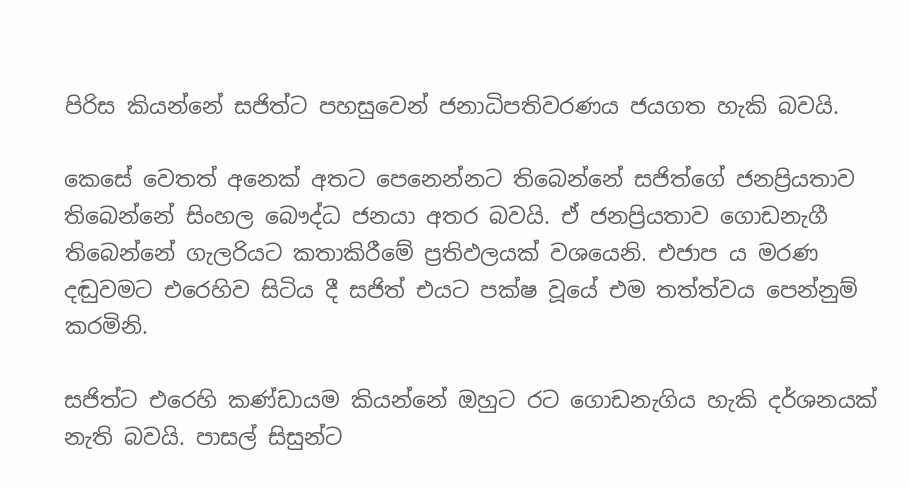පිරිස කියන්නේ සජිත්ට පහසුවෙන් ජනාධිපතිවරණය ජයගත හැකි බවයි.

කෙසේ වෙතත් අනෙක් අතට පෙනෙන්නට තිබෙන්නේ සජිත්ගේ ජනප්‍රියතාව තිබෙන්නේ සිංහල බෞද්ධ ජනයා අතර බවයි. ඒ ජනප්‍රියතාව ගොඩනැගී තිබෙන්නේ ගැලරියට කතාකිරීමේ ප්‍රතිඵලයක් වශයෙනි. එජාප ය මරණ දඬුවමට එරෙහිව සිටිය දී සජිත් එයට පක්ෂ වූයේ එම තත්ත්වය පෙන්නුම් කරමිනි.

සජිත්ට එරෙහි කණ්ඩායම කියන්නේ ඔහුට රට ගොඩනැගිය හැකි දර්ශනයක් නැති බවයි. පාසල් සිසුන්ට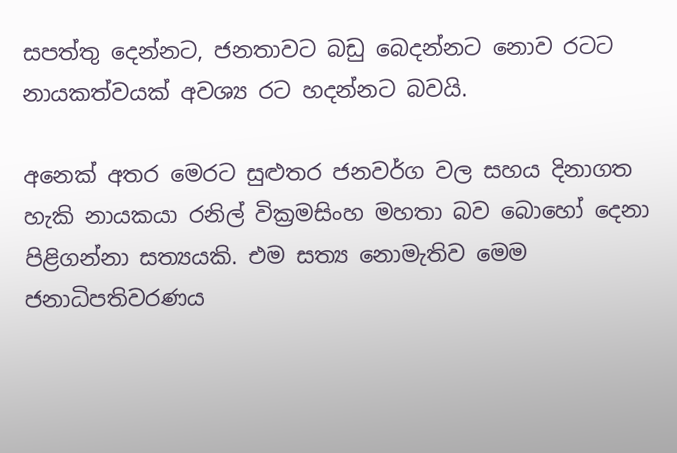සපත්තු දෙන්නට, ජනතාවට බඩු බෙදන්නට ‍නොව රටට නායකත්වයක් අවශ්‍ය රට හදන්නට බවයි.

අ‍නෙක් අතර ‍මෙරට සුළුතර ජනවර්ග වල සහය දිනාගත හැකි නායකයා රනිල් වික්‍රමසිංහ මහතා බව ‍බො‍හෝ ‍දෙනා පිළිගන්නා සත්‍යයකි. එම සත්‍ය ‍නොමැතිව ‍මෙම ජනාධිපතිවරණය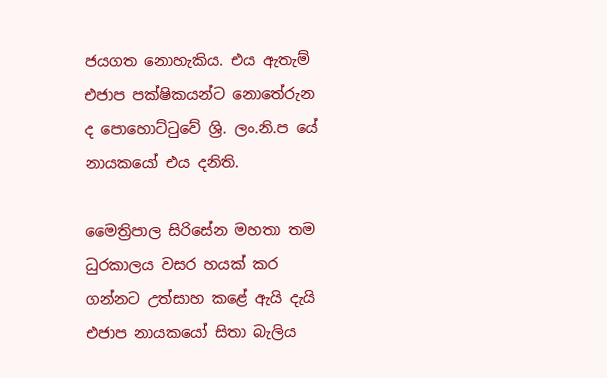ජයගත ‍නොහැකිය. එය ඇතැම් එජාප පක්ෂිකයන්ට නො‍‍තේරුන ද ‍පො‍හොට්ටු‍වේ ශ්‍රි. ලං.නි.ප ‍යේ නායක‍යෝ එය දනිති.

මෛත්‍රිපාල සිරි‍සේන මහතා තම ධුරකාලය වසර හයක් කර ගන්නට උත්සාහ කළේ ඇයි දැයි එජාප නායක‍යෝ සිතා බැලිය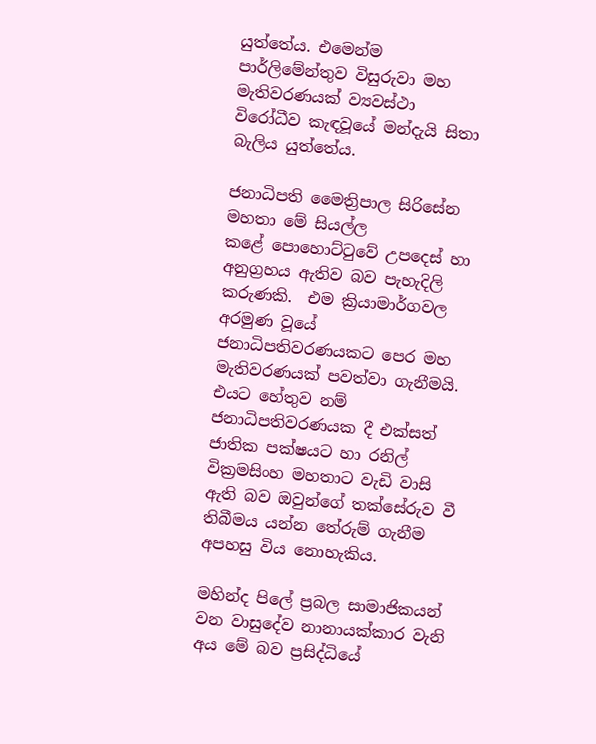යුත්‍තේය. එ‍මෙන්ම පාර්ලිමේන්තුව විසුරුවා මහ මැතිවරණයක් ව්‍යවස්ථා වි‍රෝධීව කැඳවූ‍‍යේ මන්දැයි සිතා බැලිය යුත්තේය.

ජනාධිපති මෛත්‍රිපාල සිරි‍සේන මහතා ‍මේ සියල්ල ක‍ළේ ‍පො‍හොට්ටු‍වේ උප‍දෙස් හා අනුග්‍රහය ඇතිව බව පැහැදිලි කරුණකි.  එම ක්‍රියාමාර්ගවල අරමුණ වූයේ ජනාධිපතිවරණයකට පෙර මහ මැතිවරණයක් පවත්වා ගැනීමයි. එයට ‍හේතුව නම් ජනාධිපතිවරණයක දී එක්සත් ජාතික පක්ෂයට හා රනිල් වික්‍රමසිංහ මහතාට වැඩි වාසි ඇති බව ඔවුන්‍‍‍ගේ තක්‍සේරුව වී තිබීමය යන්න තේරුම් ගැනීම අපහසු විය නොහැකිය.

මහින්ද පි‍ලේ ප්‍රබල සාමාජිකයන් වන වාසු‍දේව නානායක්කාර වැනි අය ‍මේ බව ප්‍රසිද්ධියේ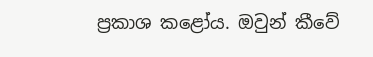ප්‍රකාශ ක‍ළෝය. ඔවුන් කී‍වේ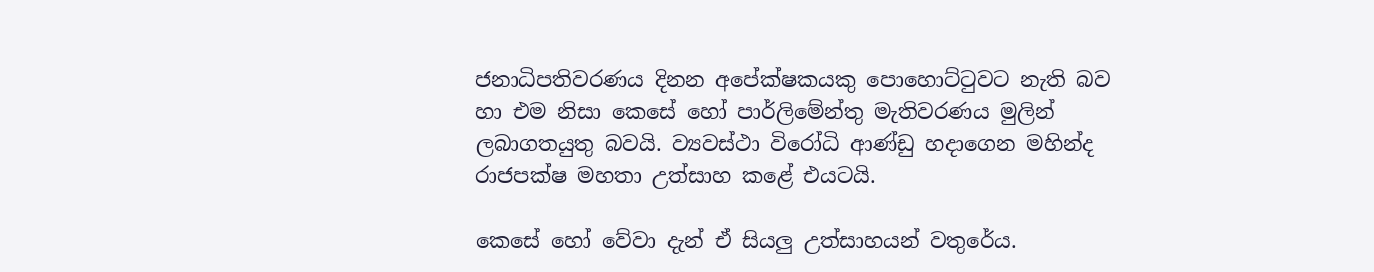ජනාධිපතිවරණය දිනන අපේක්ෂකයකු ‍පො‍හොට්ටුවට නැති බව හා එම නිසා ‍කෙ‍සේ ‍හෝ පාර්ලිමේන්තු මැතිවරණය මුලින් ලබාගතයුතු බවයි. ව්‍යවස්ථා වි‍රෝධි ආණ්ඩු හදා‍ගෙන මහින්ද රාජපක්ෂ මහතා උත්සාහ කළේ එයටයි.

කෙසේ ‍හෝ ‍වේවා දැන් ඒ සියලු උත්සාහයන් වතුරේය.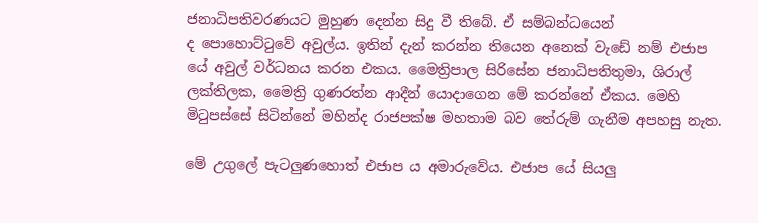ජනාධිපතිවරණයට මුහුණ ‍දෙන්න සිදු වී තිබේ. ඒ සම්බන්ධ‍යෙන් ද ‍පො‍හොට්ටුවේ අවුල්ය. ඉතින් දැන් කරන්න ති‍යෙන අ‍නෙක් වැ‍ඩේ නම් එජාප යේ අවුල් වර්ධනය කරන එකය. මෛත්‍රිපාල සිරි‍සේන ජනාධිපතිතුමා, ශිරාල් ලක්තිලක, මෛත්‍රි ගුණරත්න ආදීන් යොදා‍ගෙන ‍මේ කරන්‍‍නේ ඒකය. මෙහි මිටුපස්සේ සිටින්‍‍නේ මහින්ද රාජපක්ෂ මහතාම බව ‍තේරුම් ගැනීම අපහසු නැත.

මේ උගුලේ පැටලු‍ණ‍හොත් එජාප ය අමාරු‍වේය. එජාප ‍යේ සියලු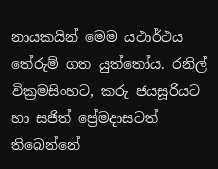නායකයින් ‍මෙම යථාර්ථය තේරුම් ගත යුත්‍තෝය. රනිල් වික්‍රමසිංහට, කරු ජයසූරියට හා සජිත් ‍ප්‍රේමදාසටත් ති‍බෙන්‍‍නේ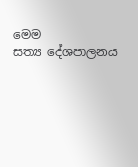මෙම සත්‍ය ‍දේශපාලනය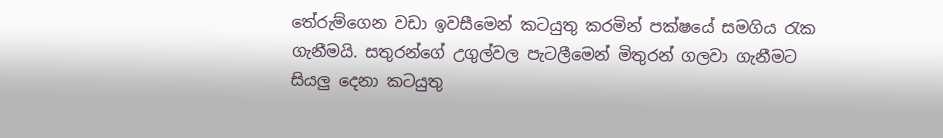තේරුම්‍ගෙන වඩා ඉවසී‍මෙන් කටයුතු කරමින් පක්ෂයේ සමගිය රැක ගැනීමයි. සතුරන්‍‍ගේ උගුල්වල පැටලී‍මෙන් මිතුරන් ගලවා ගැනීමට සියලු ‍දෙනා කටයුතු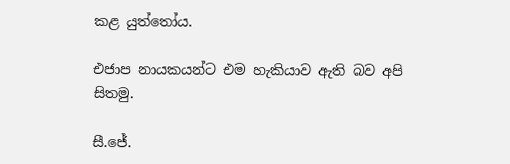කළ යුත්‍තෝය.

එජාප නායකයන්ට එම හැකියාව ඇති බව අපි සිතමු.

සී.ජේ.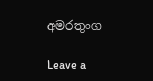අමරතුංග

Leave a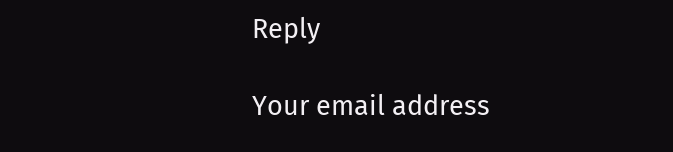Reply

Your email address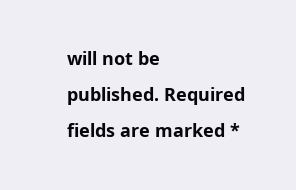will not be published. Required fields are marked *